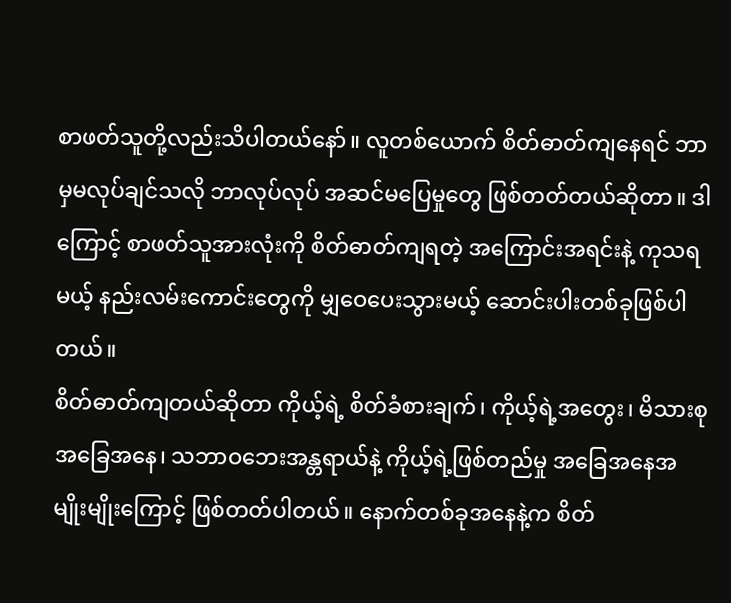စာဖတ်သူတို့လည်းသိပါတယ်နော်။ လူတစ်ယောက် စိတ်ဓာတ်ကျနေရင် ဘာမှမလုပ်ချင်သလို ဘာလုပ်လုပ် အဆင်မပြေမှုတွေ ဖြစ်တတ်တယ်ဆိုတာ။ ဒါကြောင့် စာဖတ်သူအားလုံးကို စိတ်ဓာတ်ကျရတဲ့ အကြောင်းအရင်းနဲ့ ကုသရမယ့် နည်းလမ်းကောင်းတွေကို မျှဝေပေးသွားမယ့် ဆောင်းပါးတစ်ခုဖြစ်ပါတယ်။
စိတ်ဓာတ်ကျတယ်ဆိုတာ ကိုယ့်ရဲ့ စိတ်ခံစားချက်၊ ကိုယ့်ရဲ့အတွေး၊ မိသားစုအခြေအနေ၊ သဘာဝဘေးအန္တရာယ်နဲ့ ကိုယ့်ရဲ့ဖြစ်တည်မှု အခြေအနေအမျိုးမျိုးကြောင့် ဖြစ်တတ်ပါတယ်။ နောက်တစ်ခုအနေနဲ့က စိတ်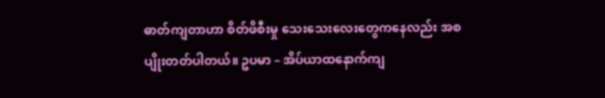ဓာတ်ကျတာဟာ စိတ်ဖိစီးမှု သေးသေးလေးတွေကနေလည်း အစပျိုးတတ်ပါတယ်။ ဥပမာ – အိပ်ယာထနောက်ကျ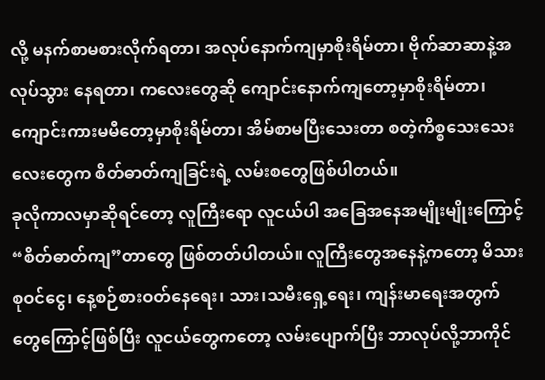လို့ မနက်စာမစားလိုက်ရတာ၊ အလုပ်နောက်ကျမှာစိုးရိမ်တာ၊ ဗိုက်ဆာဆာနဲ့အလုပ်သွား နေရတာ၊ ကလေးတွေဆို ကျောင်းနောက်ကျတော့မှာစိုးရိမ်တာ၊ ကျောင်းကားမမီတော့မှာစိုးရိမ်တာ၊ အိမ်စာမပြီးသေးတာ စတဲ့ကိစ္စသေးသေးလေးတွေက စိတ်ဓာတ်ကျခြင်းရဲ့ လမ်းစတွေဖြစ်ပါတယ်။
ခုလိုကာလမှာဆိုရင်တော့ လူကြီးရော လူငယ်ပါ အခြေအနေအမျိုးမျိုးကြောင့် “စိတ်ဓာတ်ကျ”တာတွေ ဖြစ်တတ်ပါတယ်။ လူကြီးတွေအနေနဲ့ကတော့ မိသားစုဝင်ငွေ၊ နေ့စဉ်စားဝတ်နေရေး၊ သား၊သမီးရှေ့ရေး၊ ကျန်းမာရေးအတွက်တွေကြောင့်ဖြစ်ပြီး လူငယ်တွေကတော့ လမ်းပျောက်ပြီး ဘာလုပ်လို့ဘာကိုင်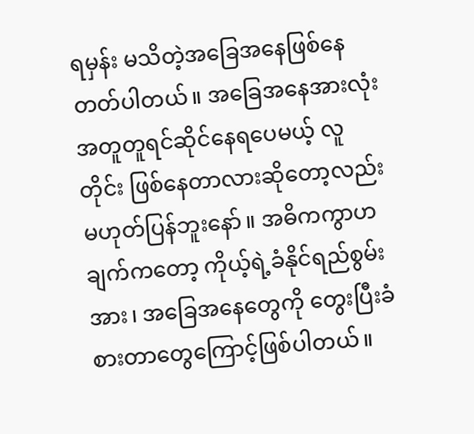ရမှန်း မသိတဲ့အခြေအနေဖြစ်နေတတ်ပါတယ်။ အခြေအနေအားလုံးအတူတူရင်ဆိုင်နေရပေမယ့် လူတိုင်း ဖြစ်နေတာလားဆိုတော့လည်း မဟုတ်ပြန်ဘူးနော်။ အဓိကကွာဟချက်ကတော့ ကိုယ့်ရဲ့ခံနိုင်ရည်စွမ်းအား၊ အခြေအနေတွေကို တွေးပြီးခံစားတာတွေကြောင့်ဖြစ်ပါတယ်။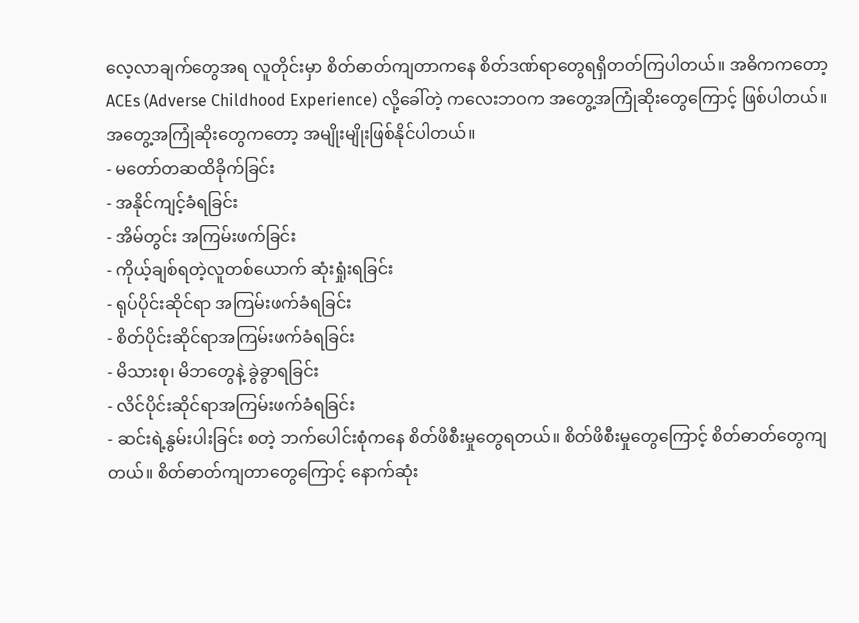လေ့လာချက်တွေအရ လူတိုင်းမှာ စိတ်ဓာတ်ကျတာကနေ စိတ်ဒဏ်ရာတွေရရှိတတ်ကြပါတယ်။ အဓိကကတော့ ACEs (Adverse Childhood Experience) လို့ခေါ်တဲ့ ကလေးဘဝက အတွေ့အကြုံဆိုးတွေကြောင့် ဖြစ်ပါတယ်။ အတွေ့အကြုံဆိုးတွေကတော့ အမျိုးမျိုးဖြစ်နိုင်ပါတယ်။
- မတော်တဆထိခိုက်ခြင်း
- အနိုင်ကျင့်ခံရခြင်း
- အိမ်တွင်း အကြမ်းဖက်ခြင်း
- ကိုယ့်ချစ်ရတဲ့လူတစ်ယောက် ဆုံးရှုံးရခြင်း
- ရုပ်ပိုင်းဆိုင်ရာ အကြမ်းဖက်ခံရခြင်း
- စိတ်ပိုင်းဆိုင်ရာအကြမ်းဖက်ခံရခြင်း
- မိသားစု၊ မိဘတွေနဲ့ ခွဲခွာရခြင်း
- လိင်ပိုင်းဆိုင်ရာအကြမ်းဖက်ခံရခြင်း
- ဆင်းရဲ့နွမ်းပါးခြင်း စတဲ့ ဘက်ပေါင်းစုံကနေ စိတ်ဖိစီးမှုတွေရတယ်။ စိတ်ဖိစီးမှုတွေကြောင့် စိတ်ဓာတ်တွေကျတယ်။ စိတ်ဓာတ်ကျတာတွေကြောင့် နောက်ဆုံး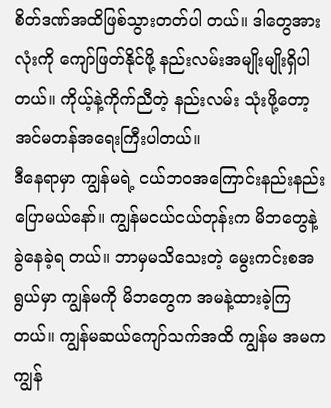စိတ်ဒဏ်အထိဖြစ်သွားတတ်ပါ တယ်။ ဒါတွေအားလုံးကို ကျော်ဖြတ်နိုင်ဖို့ နည်းလမ်းအမျိုးမျိုးရှိပါတယ်။ ကိုယ့်နဲ့ကိုက်ညီတဲ့ နည်းလမ်း သုံးဖို့တော့ အင်မတန်အရေးကြီးပါတယ်။
ဒီနေရာမှာ ကျွန်မရဲ့ ငယ်ဘဝအကြောင်းနည်းနည်းပြောမယ်နော်။ ကျွန်မငယ်ငယ်တုန်းက မိဘတွေနဲ့ခွဲနေခဲ့ရ တယ်။ ဘာမှမသိသေးတဲ့ မွေးကင်းစအရွယ်မှာ ကျွန်မကို မိဘတွေက အမနဲ့ထားခဲ့ကြတယ်။ ကျွန်မဆယ်ကျော်သက်အထိ ကျွန်မ အမက ကျွန်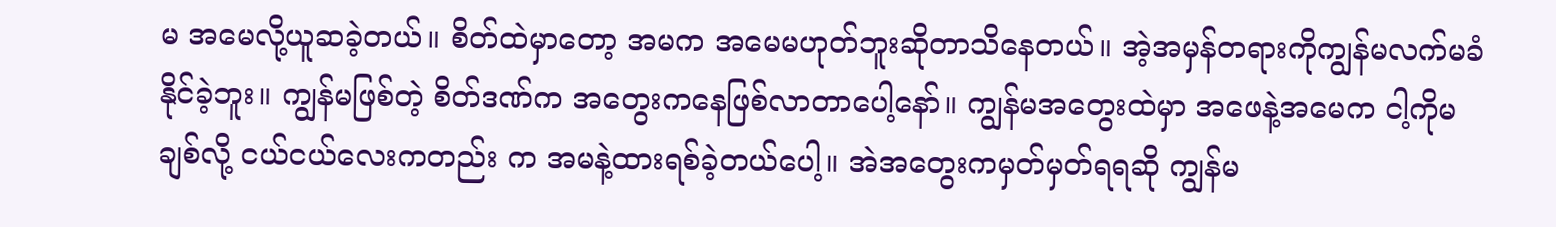မ အမေလို့ယူဆခဲ့တယ်။ စိတ်ထဲမှာတော့ အမက အမေမဟုတ်ဘူးဆိုတာသိနေတယ်။ အဲ့အမှန်တရားကိုကျွန်မလက်မခံနိုင်ခဲ့ဘူး။ ကျွန်မဖြစ်တဲ့ စိတ်ဒဏ်က အတွေးကနေဖြစ်လာတာပေါ့နော်။ ကျွန်မအတွေးထဲမှာ အဖေနဲ့အမေက ငါ့ကိုမချစ်လို့ ငယ်ငယ်လေးကတည်း က အမနဲ့ထားရစ်ခဲ့တယ်ပေါ့။ အဲအတွေးကမှတ်မှတ်ရရဆို ကျွန်မ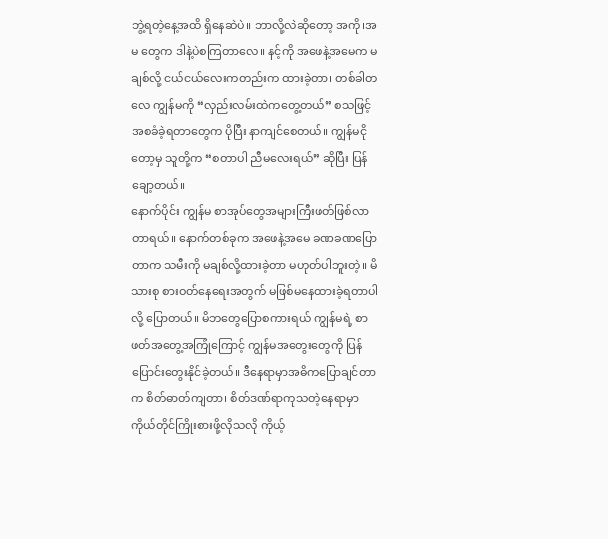ဘွဲ့ရတဲ့နေ့အထိ ရှိနေဆဲပဲ။ ဘာလို့လဲဆိုတော့ အကို၊အမ တွေက ဒါနဲ့ပဲစကြတာလေ။ နင့်ကို အဖေနဲ့အမေက မချစ်လို့ ငယ်ငယ်လေးကတည်းက ထားခဲ့တာ၊ တစ်ခါတလေ ကျွန်မကို “လှည်းလမ်းထဲကတွေ့တယ်” စသဖြင့် အစခံခဲ့ရတာတွေက ပိုပြီး နာကျင်စေတယ်။ ကျွန်မငိုတော့မှ သူတို့က “စတာပါ ညီမလေးရယ်” ဆိုပြီး ပြန်ချော့တယ်။
နောက်ပိုင်း ကျွန်မ စာအုပ်တွေအများကြီးဖတ်ဖြစ်လာတာရယ်။ နောက်တစ်ခုက အဖေနဲ့အမေ ခဏခဏပြောတာက သမီးကို မချစ်လို့ထားခဲ့တာ မဟုတ်ပါဘူးတဲ့။ မိသားစု စားဝတ်နေရေးအတွက် မဖြစ်မနေထားခဲ့ရတာပါလို့ ပြောတယ်။ မိဘတွေပြောစကားရယ် ကျွန်မရဲ့ စာဖတ်အတွေ့အကြုံကြောင့် ကျွန်မအတွေးတွေကို ပြန်ပြောင်းတွေးနိုင်ခဲ့တယ်။ ဒီနေရာမှာအဓိကပြောချင်တာက စိတ်ဓာတ်ကျတာ၊ စိတ်ဒဏ်ရာကုသတဲ့နေရာမှာ ကိုယ်တိုင်ကြိုးစားဖို့လိုသလို ကိုယ့်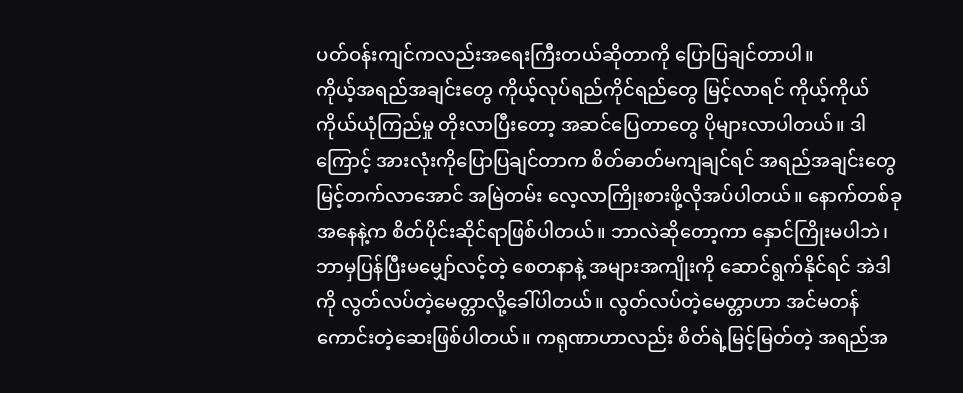ပတ်ဝန်းကျင်ကလည်းအရေးကြီးတယ်ဆိုတာကို ပြောပြချင်တာပါ။
ကိုယ့်အရည်အချင်းတွေ ကိုယ့်လုပ်ရည်ကိုင်ရည်တွေ မြင့်လာရင် ကိုယ့်ကိုယ်ကိုယ်ယုံကြည်မှု တိုးလာပြီးတော့ အဆင်ပြေတာတွေ ပိုများလာပါတယ်။ ဒါကြောင့် အားလုံးကိုပြောပြချင်တာက စိတ်ဓာတ်မကျချင်ရင် အရည်အချင်းတွေမြင့်တက်လာအောင် အမြဲတမ်း လေ့လာကြိုးစားဖို့လိုအပ်ပါတယ်။ နောက်တစ်ခုအနေနဲ့က စိတ်ပိုင်းဆိုင်ရာဖြစ်ပါတယ်။ ဘာလဲဆိုတော့ကာ နှောင်ကြိုးမပါဘဲ၊ ဘာမှပြန်ပြီးမမျှော်လင့်တဲ့ စေတနာနဲ့ အများအကျိုးကို ဆောင်ရွက်နိုင်ရင် အဲဒါကို လွတ်လပ်တဲ့မေတ္တာလို့ခေါ်ပါတယ်။ လွတ်လပ်တဲ့မေတ္တာဟာ အင်မတန်ကောင်းတဲ့ဆေးဖြစ်ပါတယ်။ ကရုဏာဟာလည်း စိတ်ရဲ့မြင့်မြတ်တဲ့ အရည်အ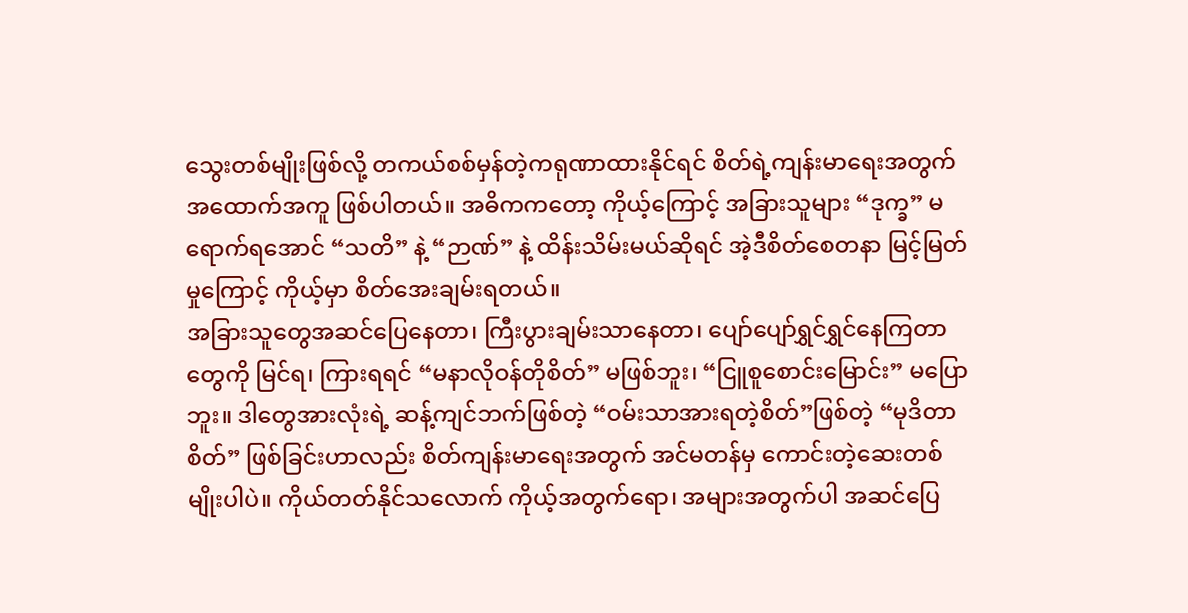သွေးတစ်မျိုးဖြစ်လို့ တကယ်စစ်မှန်တဲ့ကရုဏာထားနိုင်ရင် စိတ်ရဲ့ကျန်းမာရေးအတွက် အထောက်အကူ ဖြစ်ပါတယ်။ အဓိကကတော့ ကိုယ့်ကြောင့် အခြားသူများ “ဒုက္ခ” မရောက်ရအောင် “သတိ” နဲ့ “ဉာဏ်” နဲ့ ထိန်းသိမ်းမယ်ဆိုရင် အဲ့ဒီစိတ်စေတနာ မြင့်မြတ်မှုကြောင့် ကိုယ့်မှာ စိတ်အေးချမ်းရတယ်။
အခြားသူတွေအဆင်ပြေနေတာ၊ ကြီးပွားချမ်းသာနေတာ၊ ပျော်ပျော်ရွှင်ရွှင်နေကြတာတွေကို မြင်ရ၊ ကြားရရင် “မနာလိုဝန်တိုစိတ်” မဖြစ်ဘူး၊ “ငြူစူစောင်းမြောင်း” မပြောဘူး။ ဒါတွေအားလုံးရဲ့ ဆန့်ကျင်ဘက်ဖြစ်တဲ့ “ဝမ်းသာအားရတဲ့စိတ်”ဖြစ်တဲ့ “မုဒိတာစိတ်” ဖြစ်ခြင်းဟာလည်း စိတ်ကျန်းမာရေးအတွက် အင်မတန်မှ ကောင်းတဲ့ဆေးတစ်မျိုးပါပဲ။ ကိုယ်တတ်နိုင်သလောက် ကိုယ့်အတွက်ရော၊ အများအတွက်ပါ အဆင်ပြေ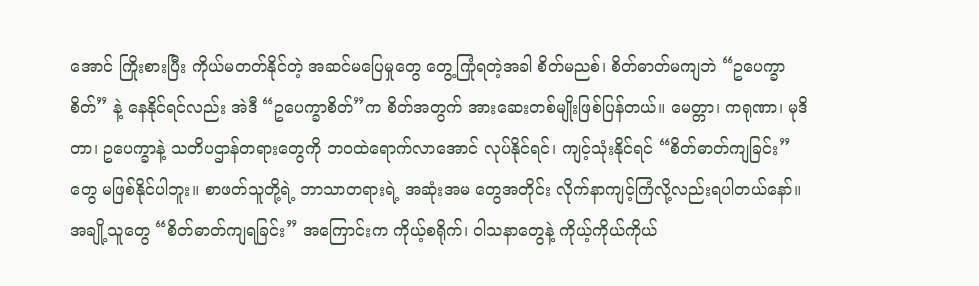အောင် ကြိုးစားပြီး ကိုယ်မတတ်နိုင်တဲ့ အဆင်မပြေမှုတွေ တွေ့ကြုံရတဲ့အခါ စိတ်မညစ်၊ စိတ်ဓာတ်မကျဘဲ “ဥပေက္ခာစိတ်” နဲ့ နေနိုင်ရင်လည်း အဲဒီ “ဥပေက္ခာစိတ်”က စိတ်အတွက် အားဆေးတစ်မျိုးဖြစ်ပြန်တယ်။ မေတ္တာ၊ ကရုဏာ၊ မုဒိတာ၊ ဥပေက္ခာနဲ့ သတိပဌာန်တရားတွေကို ဘဝထဲရောက်လာအောင် လုပ်နိုင်ရင်၊ ကျင့်သုံးနိုင်ရင် “စိတ်ဓာတ်ကျခြင်း”တွေ မဖြစ်နိုင်ပါဘူး။ စာဖတ်သူတို့ရဲ့ ဘာသာတရားရဲ့ အဆုံးအမ တွေအတိုင်း လိုက်နာကျင့်ကြံလို့လည်းရပါတယ်နော်။
အချို့သူတွေ “စိတ်ဓာတ်ကျရခြင်း” အကြောင်းက ကိုယ့်စရိုက်၊ ဝါသနာတွေနဲ့ ကိုယ့်ကိုယ်ကိုယ်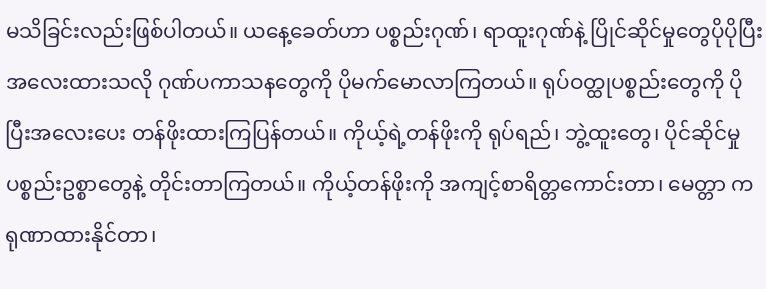မသိခြင်းလည်းဖြစ်ပါတယ်။ ယနေ့ခေတ်ဟာ ပစ္စည်းဂုဏ်၊ ရာထူးဂုဏ်နဲ့ ပြိုင်ဆိုင်မှုတွေပိုပိုပြီးအလေးထားသလို ဂုဏ်ပကာသနတွေကို ပိုမက်မောလာကြတယ်။ ရုပ်ဝတ္ထုပစ္စည်းတွေကို ပိုပြီးအလေးပေး တန်ဖိုးထားကြပြန်တယ်။ ကိုယ့်ရဲ့တန်ဖိုးကို ရုပ်ရည်၊ ဘွဲ့ထူးတွေ၊ ပိုင်ဆိုင်မှုပစ္စည်းဥစ္စာတွေနဲ့ တိုင်းတာကြတယ်။ ကိုယ့်တန်ဖိုးကို အကျင့်စာရိတ္တကောင်းတာ၊ မေတ္တာ ကရုဏာထားနိုင်တာ၊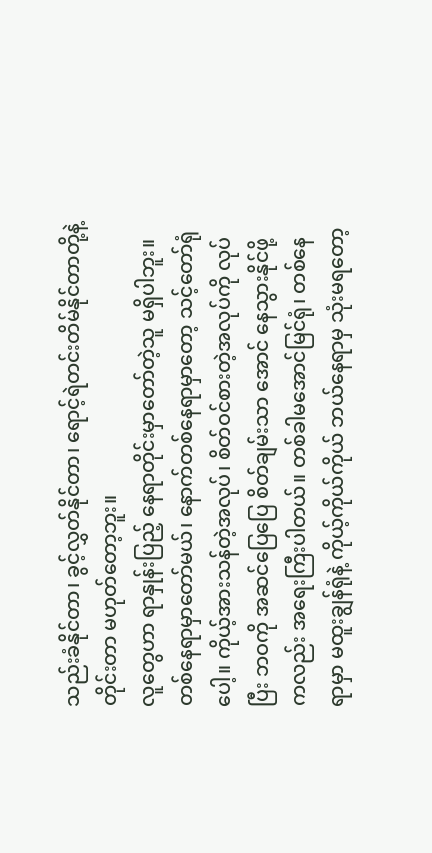သည်းခံနိုင်တာ၊ ခွင့်လွှတ်နိုင်တာ၊ ရောင့်ရဲတင်းတိမ်နိုင်တာတို့နဲ့ တိုင်းတာ မဟုတ်တော့ဘူး။
လူတွေဟာ ရာနှုန်းပြည့် နေရာတိုင်းမှာတော်တဲ့သူ မရှိပါဘူး။ တစ်နေရာမှာတော်မယ်၊ နောက်တစ်နေရာမှာတော့ သင့်တော်ရုံပေါ့။ ကိုယ့်အားသန်တဲ့အလုပ်၊ စိတ်ဝင်စားတဲ့အလုပ်ကို လုပ်ပြီး ဘဝကို အဆင်ပြေပြေ စိတ်ချမ်းသာ အောင် နေသွားနိုင်ဖို့ကလည်း အရေးကြီးပါတယ်။ တစ်ခါမအောင်မြင်ရုံ၊ တစ်နေရာမှာ မထူးချွန်ရုံနဲ့ ကိုယ့်ကိုယ်ကိုယ် ဘယ်နေရာမှ သုံးမရတော့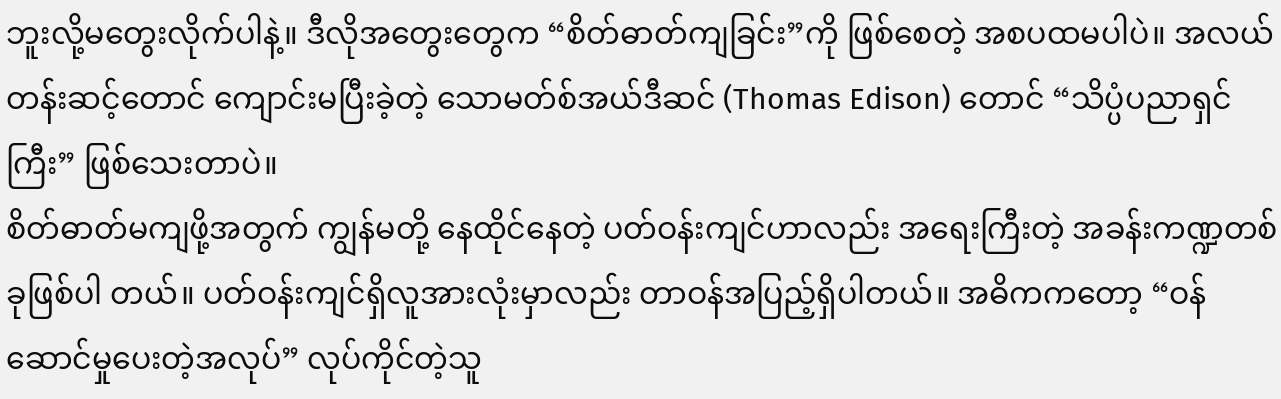ဘူးလို့မတွေးလိုက်ပါနဲ့။ ဒီလိုအတွေးတွေက “စိတ်ဓာတ်ကျခြင်း”ကို ဖြစ်စေတဲ့ အစပထမပါပဲ။ အလယ်တန်းဆင့်တောင် ကျောင်းမပြီးခဲ့တဲ့ သောမတ်စ်အယ်ဒီဆင် (Thomas Edison) တောင် “သိပ္ပံပညာရှင်ကြီး” ဖြစ်သေးတာပဲ။
စိတ်ဓာတ်မကျဖို့အတွက် ကျွန်မတို့ နေထိုင်နေတဲ့ ပတ်ဝန်းကျင်ဟာလည်း အရေးကြီးတဲ့ အခန်းကဏ္ဍတစ်ခုဖြစ်ပါ တယ်။ ပတ်ဝန်းကျင်ရှိလူအားလုံးမှာလည်း တာဝန်အပြည့်ရှိပါတယ်။ အဓိကကတော့ “ဝန်ဆောင်မှုပေးတဲ့အလုပ်” လုပ်ကိုင်တဲ့သူ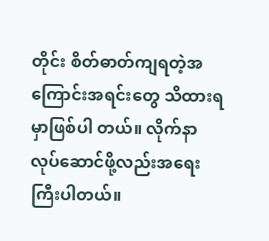တိုင်း စိတ်ဓာတ်ကျရတဲ့အကြောင်းအရင်းတွေ သိထားရမှာဖြစ်ပါ တယ်။ လိုက်နာလုပ်ဆောင်ဖို့လည်းအရေးကြီးပါတယ်။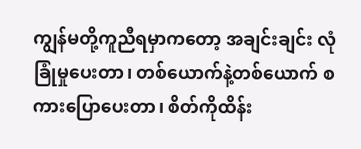ကျွန်မတို့ကူညီရမှာကတော့ အချင်းချင်း လုံခြုံမှုပေးတာ၊ တစ်ယောက်နဲ့တစ်ယောက် စကားပြောပေးတာ၊ စိတ်ကိုထိန်း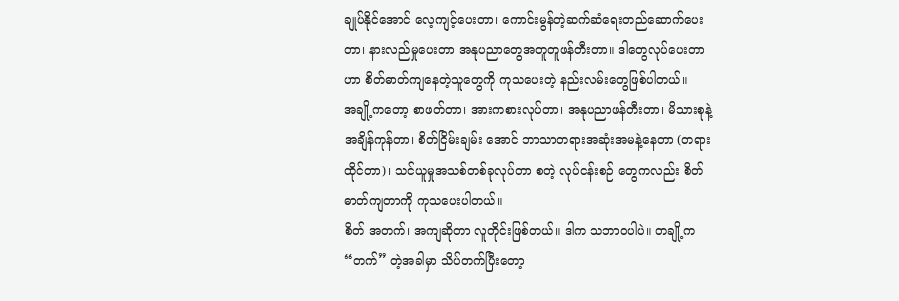ချုပ်နိုင်အောင် လေ့ကျင့်ပေးတာ၊ ကောင်းမွန်တဲ့ဆက်ဆံရေးတည်ဆောက်ပေးတာ၊ နားလည်မှုပေးတာ အနုပညာတွေအတူတူဖန်တီးတာ။ ဒါတွေလုပ်ပေးတာဟာ စိတ်ဓာတ်ကျနေတဲ့သူတွေကို ကုသပေးတဲ့ နည်းလမ်းတွေဖြစ်ပါတယ်။
အချို့ကတော့ စာဖတ်တာ၊ အားကစားလုပ်တာ၊ အနုပညာဖန်တီးတာ၊ မိသားစုနဲ့အချိန်ကုန်တာ၊ စိတ်ငြိမ်းချမ်း အောင် ဘာသာတရားအဆုံးအမနဲ့နေတာ (တရားထိုင်တာ)၊ သင်ယူမှုအသစ်တစ်ခုလုပ်တာ စတဲ့ လုပ်ငန်းစဉ် တွေကလည်း စိတ်ဓာတ်ကျတာကို ကုသပေးပါတယ်။
စိတ် အတက်၊ အကျဆိုတာ လူတိုင်းဖြစ်တယ်။ ဒါက သဘာဝပါပဲ။ တချို့က “တက်” တဲ့အခါမှာ သိပ်တက်ပြီးတော့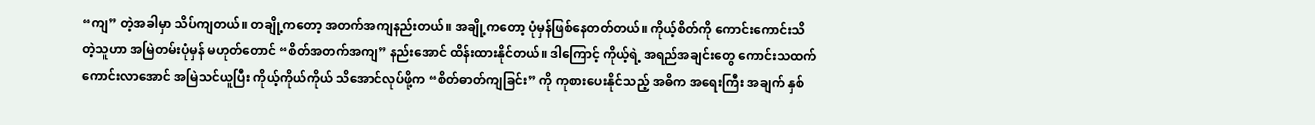“ကျ” တဲ့အခါမှာ သိပ်ကျတယ်။ တချို့ကတော့ အတက်အကျနည်းတယ်။ အချို့ကတော့ ပုံမှန်ဖြစ်နေတတ်တယ်။ ကိုယ့်စိတ်ကို ကောင်းကောင်းသိတဲ့သူဟာ အမြဲတမ်းပုံမှန် မဟုတ်တောင် “စိတ်အတက်အကျ” နည်းအောင် ထိန်းထားနိုင်တယ်။ ဒါကြောင့် ကိုယ့်ရဲ့ အရည်အချင်းတွေ ကောင်းသထက်ကောင်းလာအောင် အမြဲသင်ယူပြီး ကိုယ့်ကိုယ်ကိုယ် သိအောင်လုပ်ဖို့က “စိတ်ဓာတ်ကျခြင်း” ကို ကုစားပေးနိုင်သည့် အဓိက အရေးကြီး အချက် နှစ်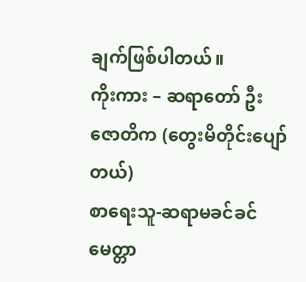ချက်ဖြစ်ပါတယ်။
ကိုးကား – ဆရာတော် ဦးဇောတိက (တွေးမိတိုင်းပျော်တယ်)
စာရေးသူ-ဆရာမခင်ခင်
မေတ္တာ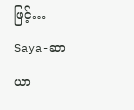ဖြင့်…
Saya-ဆာယာ